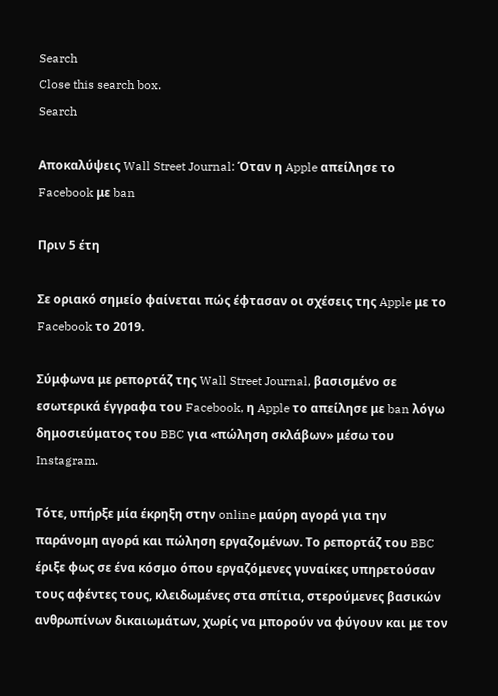Search
Close this search box.
Search

Αποκαλύψεις Wall Street Journal: Όταν η Apple απείλησε το Facebook με ban

Πριν 5 έτη

Σε οριακό σημείο φαίνεται πώς έφτασαν οι σχέσεις της Apple με το Facebook το 2019.

Σύμφωνα με ρεπορτάζ της Wall Street Journal, βασισμένο σε εσωτερικά έγγραφα του Facebook, η Apple το απείλησε με ban λόγω δημοσιεύματος του BBC για «πώληση σκλάβων» μέσω του Instagram.

Τότε, υπήρξε μία έκρηξη στην online μαύρη αγορά για την παράνομη αγορά και πώληση εργαζομένων. Το ρεπορτάζ του BBC έριξε φως σε ένα κόσμο όπου εργαζόμενες γυναίκες υπηρετούσαν τους αφέντες τους, κλειδωμένες στα σπίτια, στερούμενες βασικών ανθρωπίνων δικαιωμάτων, χωρίς να μπορούν να φύγουν και με τον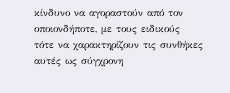κίνδυνο να αγοραστούν από τον οποιονδήποτε, με τους ειδικούς τότε να χαρακτηρίζουν τις συνθήκες αυτές ως σύγχρονη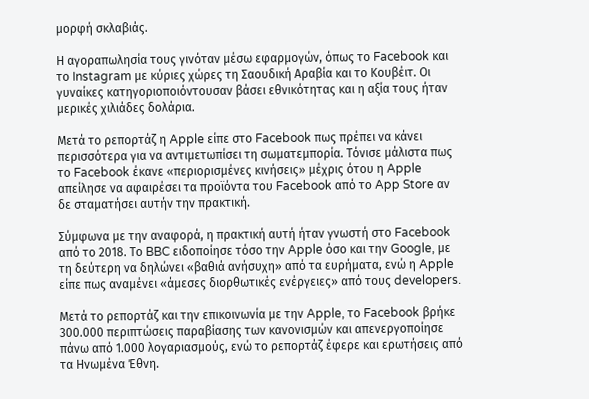μορφή σκλαβιάς.

Η αγοραπωλησία τους γινόταν μέσω εφαρμογών, όπως το Facebook και το Instagram με κύριες χώρες τη Σαουδική Αραβία και το Κουβέιτ. Οι γυναίκες κατηγοριοποιόντουσαν βάσει εθνικότητας και η αξία τους ήταν μερικές χιλιάδες δολάρια.

Μετά το ρεπορτάζ η Apple είπε στο Facebook πως πρέπει να κάνει περισσότερα για να αντιμετωπίσει τη σωματεμπορία. Τόνισε μάλιστα πως το Facebook έκανε «περιορισμένες κινήσεις» μέχρις ότου η Apple απείλησε να αφαιρέσει τα προϊόντα του Facebook από το App Store αν δε σταματήσει αυτήν την πρακτική.

Σύμφωνα με την αναφορά, η πρακτική αυτή ήταν γνωστή στο Facebook από το 2018. Το BBC ειδοποίησε τόσο την Apple όσο και την Google, με τη δεύτερη να δηλώνει «βαθιά ανήσυχη» από τα ευρήματα, ενώ η Apple είπε πως αναμένει «άμεσες διορθωτικές ενέργειες» από τους developers.

Μετά το ρεπορτάζ και την επικοινωνία με την Apple, το Facebook βρήκε 300.000 περιπτώσεις παραβίασης των κανονισμών και απενεργοποίησε πάνω από 1.000 λογαριασμούς, ενώ το ρεπορτάζ έφερε και ερωτήσεις από τα Ηνωμένα Έθνη.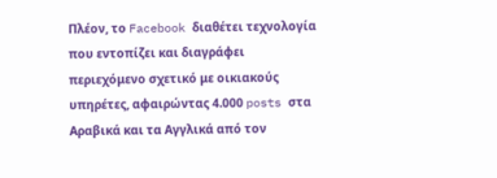Πλέον, το Facebook διαθέτει τεχνολογία που εντοπίζει και διαγράφει περιεχόμενο σχετικό με οικιακούς υπηρέτες, αφαιρώντας 4.000 posts στα Αραβικά και τα Αγγλικά από τον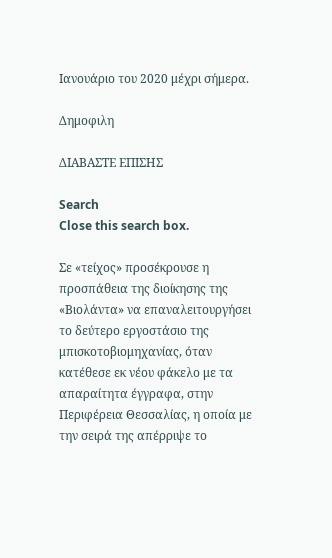Ιανουάριο του 2020 μέχρι σήμερα.

Δημοφιλη

ΔΙΑΒΑΣΤΕ ΕΠΙΣΗΣ

Search
Close this search box.

Σε «τείχος» προσέκρουσε η προσπάθεια της διοίκησης της «Βιολάντα» να επαναλειτουργήσει το δεύτερο εργοστάσιο της μπισκοτοβιομηχανίας, όταν κατέθεσε εκ νέου φάκελο με τα απαραίτητα έγγραφα, στην Περιφέρεια Θεσσαλίας, η οποία με την σειρά της απέρριψε το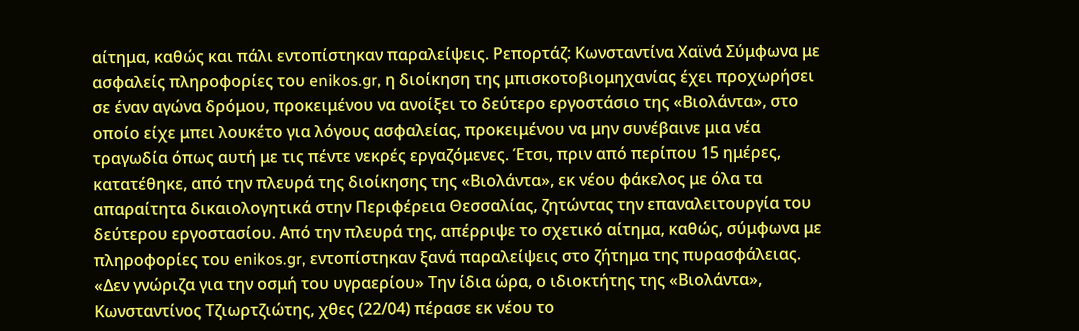αίτημα, καθώς και πάλι εντοπίστηκαν παραλείψεις. Ρεπορτάζ: Κωνσταντίνα Χαϊνά Σύμφωνα με ασφαλείς πληροφορίες του enikos.gr, η διοίκηση της μπισκοτοβιομηχανίας έχει προχωρήσει σε έναν αγώνα δρόμου, προκειμένου να ανοίξει το δεύτερο εργοστάσιο της «Βιολάντα», στο οποίο είχε μπει λουκέτο για λόγους ασφαλείας, προκειμένου να μην συνέβαινε μια νέα τραγωδία όπως αυτή με τις πέντε νεκρές εργαζόμενες. Έτσι, πριν από περίπου 15 ημέρες, κατατέθηκε, από την πλευρά της διοίκησης της «Βιολάντα», εκ νέου φάκελος με όλα τα απαραίτητα δικαιολογητικά στην Περιφέρεια Θεσσαλίας, ζητώντας την επαναλειτουργία του δεύτερου εργοστασίου. Από την πλευρά της, απέρριψε το σχετικό αίτημα, καθώς, σύμφωνα με πληροφορίες του enikos.gr, εντοπίστηκαν ξανά παραλείψεις στο ζήτημα της πυρασφάλειας. «Δεν γνώριζα για την οσμή του υγραερίου» Την ίδια ώρα, ο ιδιοκτήτης της «Βιολάντα», Κωνσταντίνος Τζιωρτζιώτης, χθες (22/04) πέρασε εκ νέου το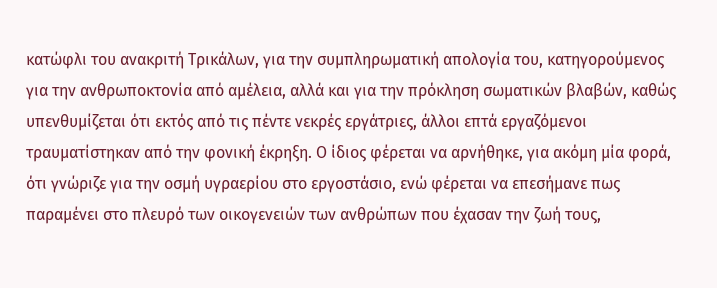κατώφλι του ανακριτή Τρικάλων, για την συμπληρωματική απολογία του, κατηγορούμενος για την ανθρωποκτονία από αμέλεια, αλλά και για την πρόκληση σωματικών βλαβών, καθώς υπενθυμίζεται ότι εκτός από τις πέντε νεκρές εργάτριες, άλλοι επτά εργαζόμενοι τραυματίστηκαν από την φονική έκρηξη. Ο ίδιος φέρεται να αρνήθηκε, για ακόμη μία φορά, ότι γνώριζε για την οσμή υγραερίου στο εργοστάσιο, ενώ φέρεται να επεσήμανε πως παραμένει στο πλευρό των οικογενειών των ανθρώπων που έχασαν την ζωή τους,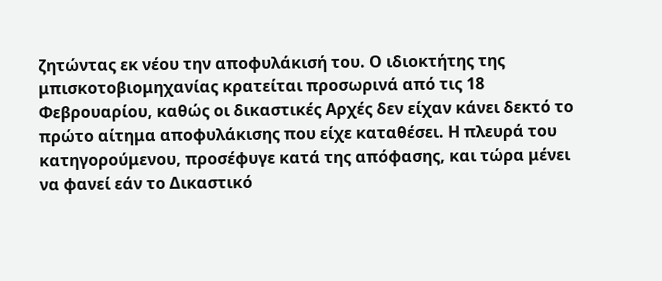ζητώντας εκ νέου την αποφυλάκισή του. Ο ιδιοκτήτης της μπισκοτοβιομηχανίας κρατείται προσωρινά από τις 18 Φεβρουαρίου, καθώς οι δικαστικές Αρχές δεν είχαν κάνει δεκτό το πρώτο αίτημα αποφυλάκισης που είχε καταθέσει. Η πλευρά του κατηγορούμενου, προσέφυγε κατά της απόφασης, και τώρα μένει να φανεί εάν το Δικαστικό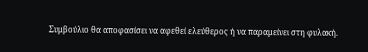Συμβούλιο θα αποφασίσει να αφεθεί ελεύθερος ή να παραμείνει στη φυλακή.